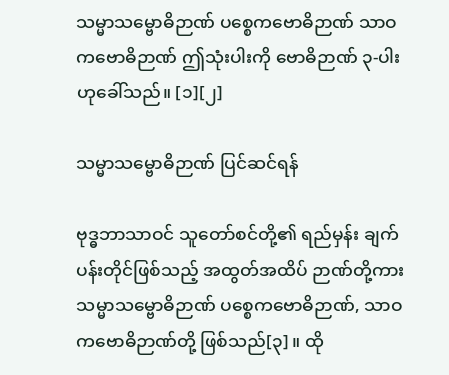သမ္မာသမ္ဗောဓိဉာဏ် ပစ္စေကဗောဓိဉာဏ် သာဝကဗောဓိဉာဏ် ဤသုံးပါးကို ဗောဓိဉာဏ် ၃-ပါးဟုခေါ်သည်။ [၁][၂]

သမ္မာသမ္ဗောဓိဉာဏ် ပြင်ဆင်ရန်

ဗုဒ္ဓဘာသာဝင် သူတော်စင်တို့၏ ရည်မှန်း ချက်ပန်းတိုင်ဖြစ်သည့် အထွတ်အထိပ် ဉာဏ်တို့ကား သမ္မာသမ္ဗောဓိဉာဏ် ပစ္စေကဗောဓိဉာဏ်, သာဝကဗောဓိဉာဏ်တို့ ဖြစ်သည်[၃]။ ထို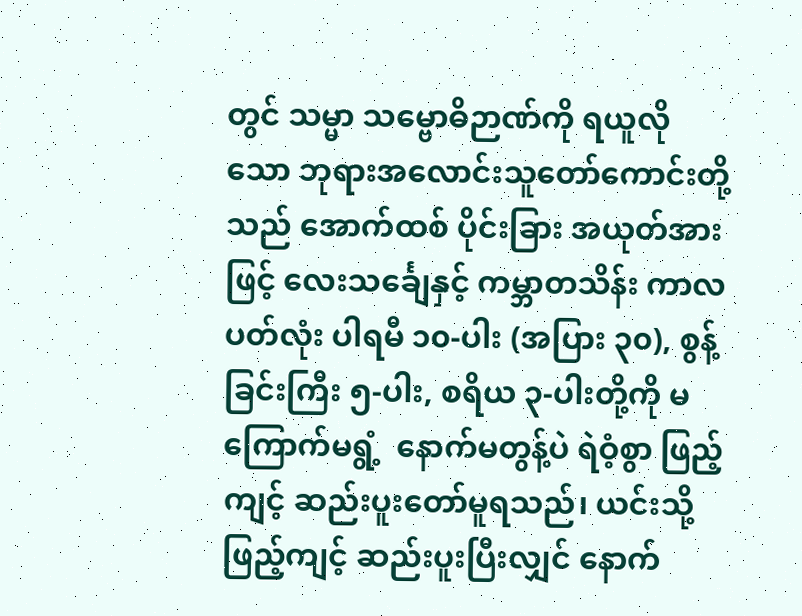တွင် သမ္မာ သမ္ဗောဓိဉာဏ်ကို ရယူလိုသော ဘုရားအလောင်းသူတော်ကောင်းတို့သည် အောက်ထစ် ပိုင်းခြား အယုတ်အားဖြင့် လေးသင်္ချေနှင့် ကမ္ဘာတသိန်း ကာလပတ်လုံး ပါရမီ ၁၀-ပါး (အပြား ၃၀), စွန့်ခြင်းကြီး ၅-ပါး, စရိယ ၃-ပါးတို့ကို မကြောက်မရွံ့  နောက်မတွန့်ပဲ ရဲဝံ့စွာ ဖြည့်ကျင့် ဆည်းပူးတော်မူရသည်၊ ယင်းသို့ ဖြည့်ကျင့် ဆည်းပူးပြီးလျှင် နောက်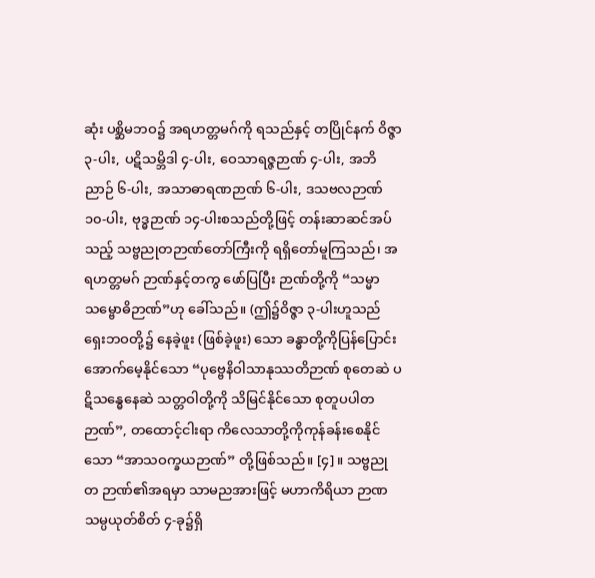ဆုံး ပစ္ဆိမဘဝ၌ အရဟတ္တမဂ်ကို ရသည်နှင့် တပြိုင်နက် ဝိဇ္ဇာ ၃-ပါး, ပဋိသမ္ဘိဒါ ၄-ပါး, ဝေသာရဇ္ဇဉာဏ် ၄-ပါး, အဘိညာဉ် ၆-ပါး, အသာဓာရဏဉာဏ် ၆-ပါး, ဒသဗလဉာဏ် ၁၀-ပါး, ဗုဒ္ဓဉာဏ် ၁၄-ပါးစသည်တို့ဖြင့် တန်းဆာဆင်အပ်သည့် သဗ္ဗညုတဉာဏ်တော်ကြီးကို ရရှိတော်မူကြသည်၊ အရဟတ္တမဂ် ဉာဏ်နှင့်တကွ ဖော်ပြပြီး ဉာဏ်တို့ကို “သမ္မာသမ္ဗောဓိဉာဏ်”ဟု ခေါ်သည်။ (ဤ၌ဝိဇ္ဇာ ၃-ပါးဟူသည် ရှေးဘဝတို့၌ နေခဲ့ဖူး (ဖြစ်ခဲ့ဖူး) သော ခန္ဓာတို့ကိုပြန်ပြောင်း အောက်မေ့နိုင်သော “ပုဗ္ဗေနိဝါသာနုဿတိဉာဏ် စုတေဆဲ ပဋိသန္ဓေနေဆဲ သတ္တဝါတို့ကို သိမြင်နိုင်သော စုတူပပါတဉာဏ်”, တထောင့်ငါးရာ ကိလေသာတို့ကိုကုန်ခန်းစေနိုင်သော “အာသဝက္ခယဉာဏ်” တို့ဖြစ်သည်။ [၄]။ သဗ္ဗညုတ ဉာဏ်၏အရမှာ သာမညအားဖြင့် မဟာကိရိယာ ဉာဏသမ္ပယုတ်စိတ် ၄-ခု၌ရှိ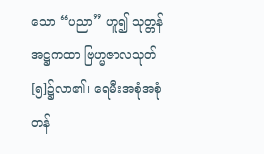သော “ပညာ” ဟူ၍ သုတ္တန်အဋ္ဌကထာ ဗြဟ္မဇာလသုတ် [၅]၌လာ၏၊ ရေမီးအစုံအစုံ တန်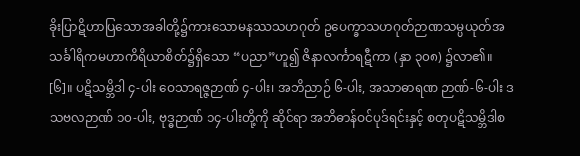ခိုးပြာဋိဟာပြသောအခါတို့၌ကားသောမနဿသဟဂုတ် ဥပေက္ခာသဟဂုတ်ဉာဏသမ္ပယုတ်အသင်္ခါရိကမဟာကိရိယာစိတ်၌ရှိသော “ပညာ”ဟူ၍ ဇိနာလင်္ကာရဋီကာ (နှာ ၃၀၈) ၌လာ၏။ [၆]။ ပဋိသမ္ဘိဒါ ၄-ပါး ဝေသာရဇ္ဇဉာဏ် ၄-ပါး၊ အဘိညာဉ် ၆-ပါး, အသာဓာရဏ ဉာဏ်-၆-ပါး ဒသဗလဉာဏ် ၁၀-ပါး, ဗုဒ္ဓဉာဏ် ၁၄-ပါးတို့ကို ဆိုင်ရာ အဘိဓာန်ဝင်ပုဒ်ရင်းနှင့် စတုပဋိသမ္ဘိဒါစ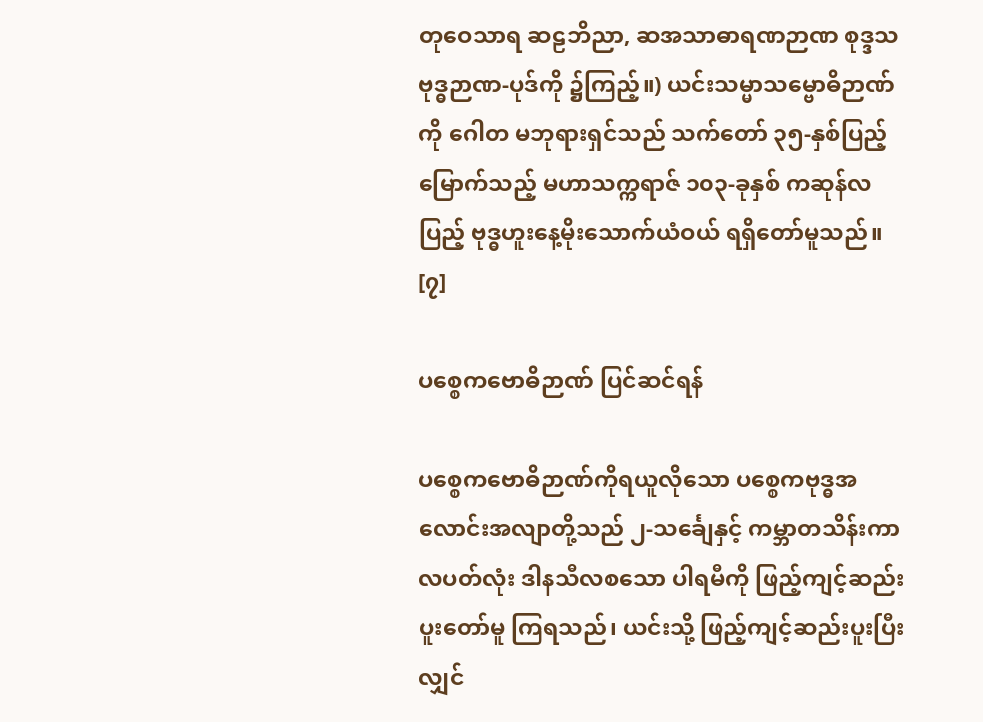တုဝေသာရ ဆဠဘိညာ, ဆအသာဓာရဏဉာဏ စုဒ္ဒသဗုဒ္ဓဉာဏ-ပုဒ်ကို ၌ကြည့်။) ယင်းသမ္မာသမ္ဗောဓိဉာဏ်ကို ဂေါတ မဘုရားရှင်သည် သက်တော် ၃၅-နှစ်ပြည့်မြောက်သည့် မဟာသက္ကရာဇ် ၁၀၃-ခုနှစ် ကဆုန်လပြည့် ဗုဒ္ဓဟူးနေ့မိုးသောက်ယံဝယ် ရရှိတော်မူသည်။ [၇]

ပစ္စေကဗောဓိဉာဏ် ပြင်ဆင်ရန်

ပစ္စေကဗောဓိဉာဏ်ကိုရယူလိုသော ပစ္စေကဗုဒ္ဓအလောင်းအလျာတို့သည် ၂-သင်္ချေနှင့် ကမ္ဘာတသိန်းကာလပတ်လုံး ဒါနသီလစသော ပါရမီကို ဖြည့်ကျင့်ဆည်းပူးတော်မူ ကြရသည်၊ ယင်းသို့ ဖြည့်ကျင့်ဆည်းပူးပြီးလျှင်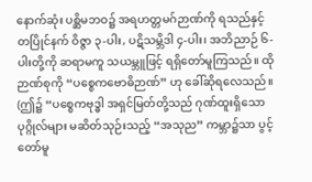နောက်ဆုံး ပစ္ဆိမဘဝ၌ အရဟတ္တမဂ်ဉာဏ်ကို ရသည်နှင့် တပြိုင်နက် ဝိဇ္ဇာ ၃-ပါး, ပဋိသမ္ဘိဒါ ၄-ပါး၊ အဘိညာဉ် ၆-ပါးတို့ကို ဆရာမကူ သယမ္ဘူဖြင့် ရရှိတော်မူကြသည်။ ထိုဉာဏ်စုကို “ပစ္စေကဗောဓိဉာဏ်” ဟု ခေါ်ဆိုရလေသည်။ (ဤ၌ “ပစ္စေကဗုဒ္ဓါ အရှင်မြတ်တို့သည် ဂုဏ်ထူးရှိသော ပုဂ္ဂိုလ်များ မဆိတ်သုဉ်းသည့် “အသုည” ကမ္ဘာ၌သာ ပွင့်တော်မူ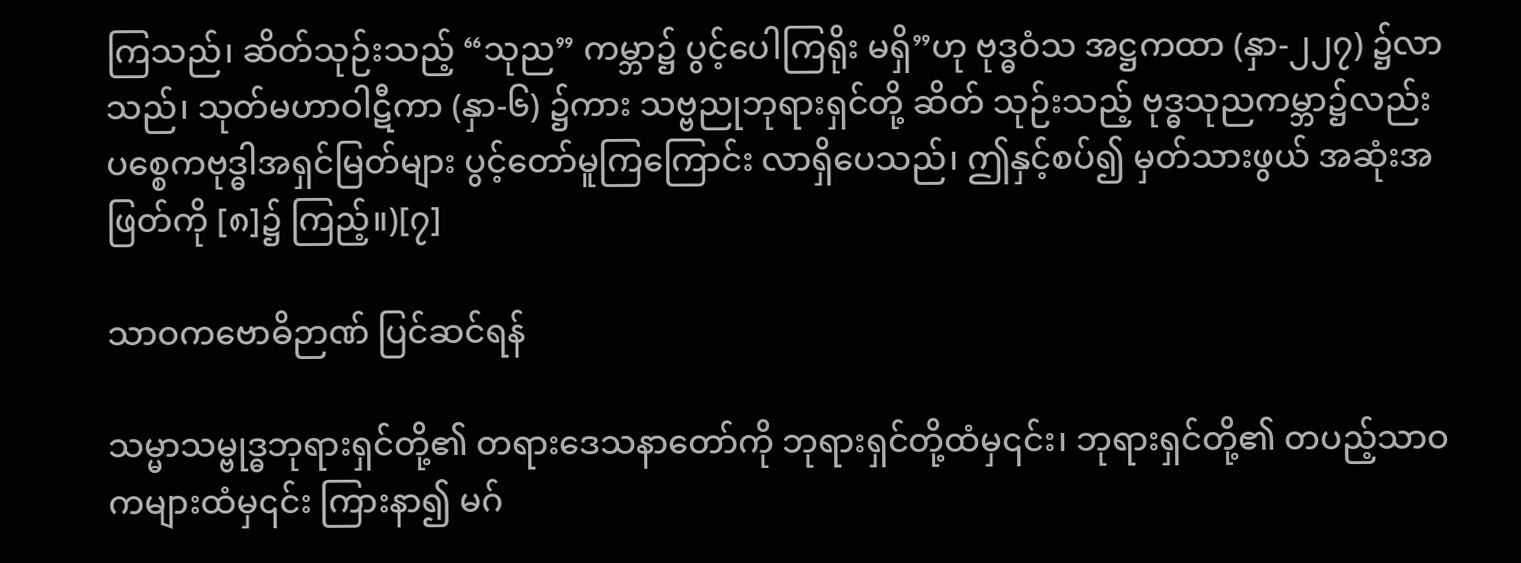ကြသည်၊ ဆိတ်သုဉ်းသည့် “သုည” ကမ္ဘာ၌ ပွင့်ပေါကြရိုး မရှိ”ဟု ဗုဒ္ဓဝံသ အဋ္ဌကထာ (နှာ-၂၂၇) ၌လာသည်၊ သုတ်မဟာဝါဋီကာ (နှာ-၆) ၌ကား သဗ္ဗညုဘုရားရှင်တို့ ဆိတ် သုဉ်းသည့် ဗုဒ္ဓသုညကမ္ဘာ၌လည်း ပစ္စေကဗုဒ္ဓါအရှင်မြတ်များ ပွင့်တော်မူကြကြောင်း လာရှိပေသည်၊ ဤနှင့်စပ်၍ မှတ်သားဖွယ် အဆုံးအဖြတ်ကို [၈]၌ ကြည့်။)[၇]

သာဝကဗောဓိဉာဏ် ပြင်ဆင်ရန်

သမ္မာသမ္ဗုဒ္ဓဘုရားရှင်တို့၏ တရားဒေသနာတော်ကို ဘုရားရှင်တို့ထံမှ၎င်း၊ ဘုရားရှင်တို့၏ တပည့်သာဝကများထံမှ၎င်း ကြားနာ၍ မဂ်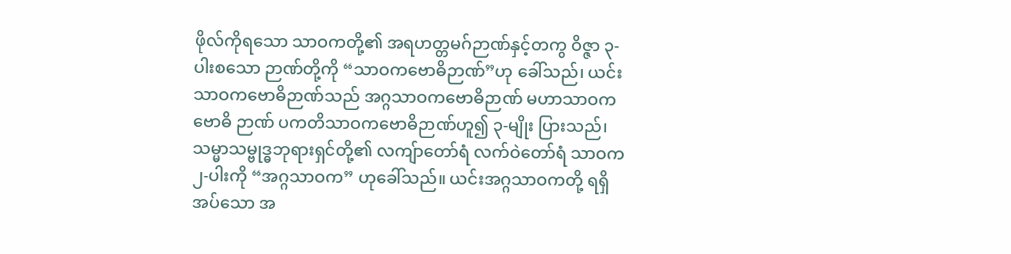ဖိုလ်ကိုရသော သာဝကတို့၏ အရဟတ္တမဂ်ဉာဏ်နှင့်တကွ ဝိဇ္ဇာ ၃-ပါးစသော ဉာဏ်တို့ကို “သာဝကဗောဓိဉာဏ်”ဟု ခေါ်သည်၊ ယင်းသာဝကဗောဓိဉာဏ်သည် အဂ္ဂသာဝကဗောဓိဉာဏ် မဟာသာဝကဗောဓိ ဉာဏ် ပကတိသာဝကဗောဓိဉာဏ်ဟူ၍ ၃-မျိုး ပြားသည်၊ သမ္မာသမ္ဗုဒ္ဓဘုရားရှင်တို့၏ လကျ်ာတော်ရံ လက်ဝဲတော်ရံ သာဝက ၂-ပါးကို “အဂ္ဂသာဝက” ဟုခေါ်သည်။ ယင်းအဂ္ဂသာဝကတို့ ရရှိအပ်သော အ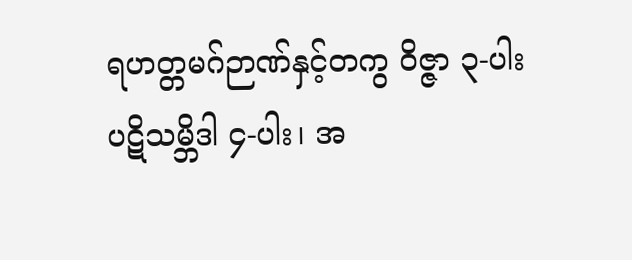ရဟတ္တမဂ်ဉာဏ်နှင့်တကွ ဝိဇ္ဇာ ၃-ပါး ပဋိသမ္ဘိဒါ ၄-ပါး၊ အ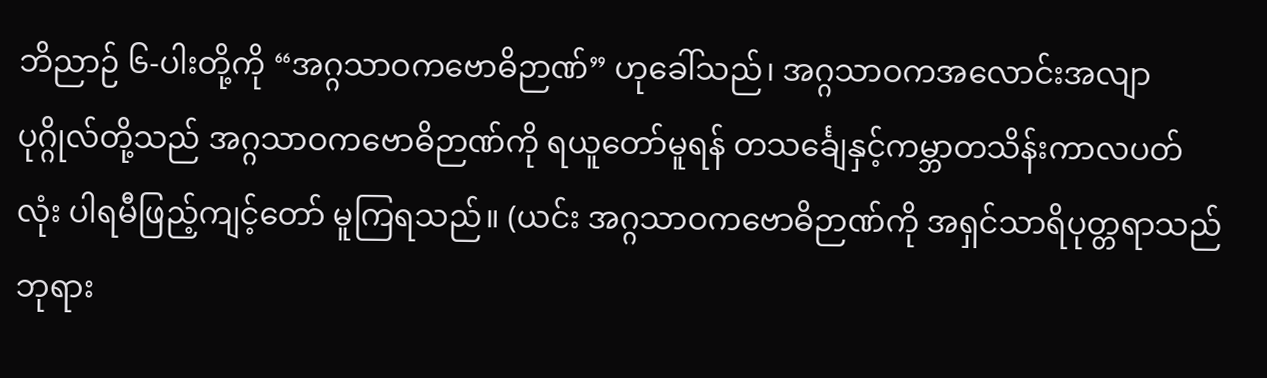ဘိညာဉ် ၆-ပါးတို့ကို “အဂ္ဂသာဝကဗောဓိဉာဏ်” ဟုခေါ်သည်၊ အဂ္ဂသာဝကအလောင်းအလျာ ပုဂ္ဂိုလ်တို့သည် အဂ္ဂသာဝကဗောဓိဉာဏ်ကို ရယူတော်မူရန် တသင်္ချေနှင့်ကမ္ဘာတသိန်းကာလပတ်လုံး ပါရမီဖြည့်ကျင့်တော် မူကြရသည်။ (ယင်း အဂ္ဂသာဝကဗောဓိဉာဏ်ကို အရှင်သာရိပုတ္တရာသည် ဘုရား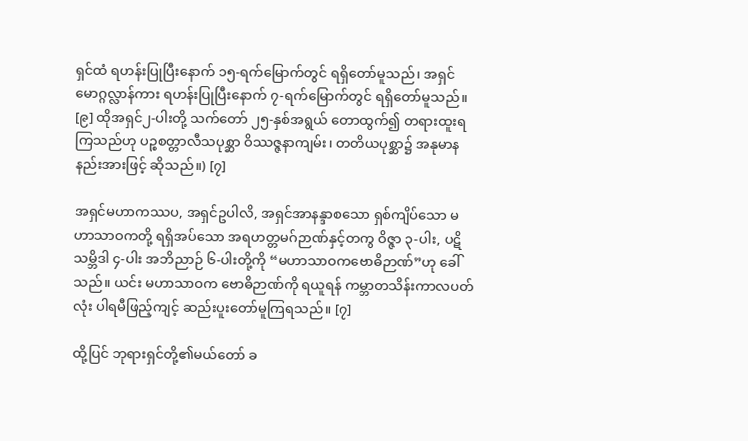ရှင်ထံ ရဟန်းပြုပြီးနောက် ၁၅-ရက်မြောက်တွင် ရရှိတော်မူသည်၊ အရှင်မောဂ္ဂလ္လာန်ကား ရဟန်းပြုပြီးနောက် ၇-ရက်မြောက်တွင် ရရှိတော်မူသည်။ [၉] ထိုအရှင်၂-ပါးတို့ သက်တော် ၂၅-နှစ်အရွယ် တောထွက်၍ တရားထူးရကြသည်ဟု ပဉ္စစတ္တာလီသပုစ္ဆာ ဝိဿဇ္ဇနာကျမ်း၊ တတိယပုစ္ဆာ၌ အနုမာနနည်းအားဖြင့် ဆိုသည်။) [၇]

အရှင်မဟာကဿပ, အရှင်ဥပါလိ, အရှင်အာနန္ဒာစသော ရှစ်ကျိပ်သော မဟာသာဝကတို့ ရရှိအပ်သော အရဟတ္တမဂ်ဉာဏ်နှင့်တကွ ဝိဇ္ဇာ ၃-ပါး, ပဋိသမ္ဘိဒါ ၄-ပါး အဘိညာဉ် ၆-ပါးတို့ကို “မဟာသာဝကဗောဓိဉာဏ်”ဟု ခေါ်သည်။ ယင်း မဟာသာဝက ဗောဓိဉာဏ်ကို ရယူရန် ကမ္ဘာတသိန်းကာလပတ်လုံး ပါရမီဖြည့်ကျင့် ဆည်းပူးတော်မူကြရသည်။ [၇]

ထို့ပြင် ဘုရားရှင်တို့၏မယ်တော် ခ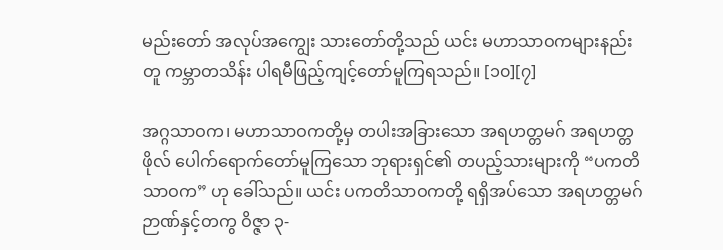မည်းတော် အလုပ်အကျွေး သားတော်တို့သည် ယင်း မဟာသာဝကများနည်းတူ ကမ္ဘာတသိန်း ပါရမီဖြည့်ကျင့်တော်မူကြရသည်။ [၁၀][၇]

အဂ္ဂသာဝက၊ မဟာသာဝကတို့မှ တပါးအခြားသော အရဟတ္တမဂ် အရဟတ္တဖိုလ် ပေါက်ရောက်တော်မူကြသော ဘုရားရှင်၏ တပည့်သားများကို “ပကတိသာဝက” ဟု ခေါ်သည်။ ယင်း ပကတိသာဝကတို့ ရရှိအပ်သော အရဟတ္တမဂ်ဉာဏ်နှင့်တကွ ဝိဇ္ဇာ ၃-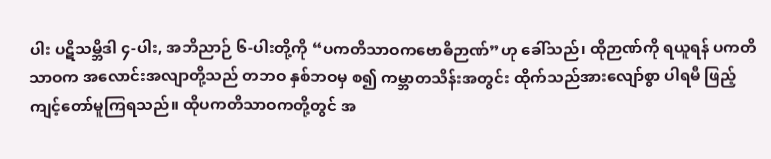ပါး ပဋိသမ္ဘိဒါ ၄-ပါး, အဘိညာဉ် ၆-ပါးတို့ကို “ပကတိသာဝကဗောဓိဉာဏ်”ဟု ခေါ်သည်၊ ထိုဉာဏ်ကို ရယူရန် ပကတိသာဝက အလောင်းအလျာတို့သည် တဘဝ နှစ်ဘဝမှ စ၍ ကမ္ဘာတသိန်းအတွင်း ထိုက်သည်အားလျော်စွာ ပါရမီ ဖြည့်ကျင့်တော်မူကြရသည်။ ထိုပကတိသာဝကတို့တွင် အ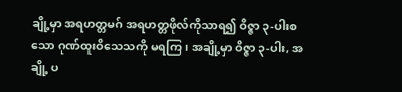ချို့မှာ အရဟတ္တမဂ် အရဟတ္တဖိုလ်ကိုသာရ၍ ဝိဇ္ဇာ ၃-ပါးစသော ဂုဏ်ထူးဝိသေသကို မရကြ၊ အချို့မှာ ဝိဇ္ဇာ ၃-ပါး, အချို့ ပ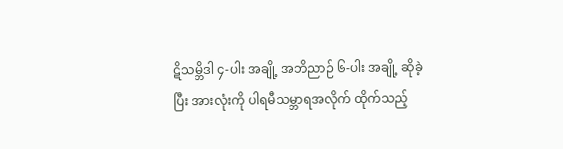ဋိသမ္ဘိဒါ ၄-ပါး အချို့ အဘိညာဉ် ၆-ပါး အချို့ ဆိုခဲ့ပြီး အားလုံးကို ပါရမီသမ္ဘာရအလိုက် ထိုက်သည့်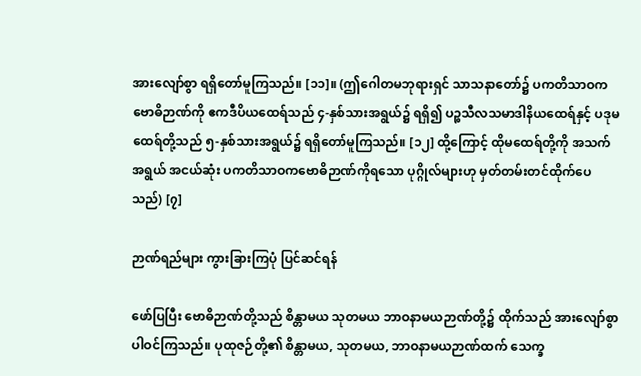အားလျော်စွာ ရရှိတော်မူကြသည်။ [၁၁]။ (ဤဂေါတမဘုရားရှင် သာသနာတော်၌ ပကတိသာဝကဗောဓိဉာဏ်ကို ဧကဒီပိယထေရ်သည် ၄-နှစ်သားအရွယ်၌ ရရှိ၍ ပဉ္စသီလသမာဒါနိယထေရ်နှင့် ပဒုမထေရ်တို့သည် ၅-နှစ်သားအရွယ်၌ ရရှိတော်မူကြသည်။ [၁၂] ထို့ကြောင့် ထိုမထေရ်တို့ကို အသက်အရွယ် အငယ်ဆုံး ပကတိသာဝကဗောဓိဉာဏ်ကိုရသော ပုဂ္ဂိုလ်များဟု မှတ်တမ်းတင်ထိုက်ပေသည်) [၇]

ဉာဏ်ရည်များ ကွားခြားကြပုံ ပြင်ဆင်ရန်

ဖော်ပြပြီး ဗောဓိဉာဏ်တို့သည် စိန္တာမယ သုတမယ ဘာဝနာမယဉာဏ်တို့၌ ထိုက်သည် အားလျော်စွာ ပါဝင်ကြသည်။ ပုထုဇဉ်တို့၏ စိန္တာမယ, သုတမယ, ဘာဝနာမယဉာဏ်ထက် သေက္ခ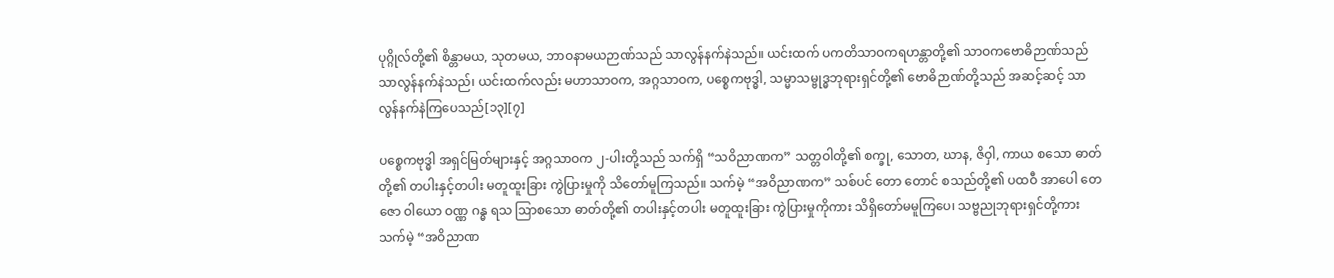ပုဂ္ဂိုလ်တို့၏ စိန္တာမယ, သုတမယ, ဘာဝနာမယဉာဏ်သည် သာလွန်နက်နဲသည်။ ယင်းထက် ပကတိသာဝကရဟန္တာတို့၏ သာဝကဗောဓိဉာဏ်သည် သာလွန်နက်နဲသည်၊ ယင်းထက်လည်း မဟာသာဝက, အဂ္ဂသာဝက, ပစ္စေကဗုဒ္ဓါ, သမ္မာသမ္ဗုဒ္ဓဘုရားရှင်တို့၏ ဗောဓိဉာဏ်တို့သည် အဆင့်ဆင့် သာလွန်နက်နဲကြပေသည်[၁၃][၇]

ပစ္စေကဗုဒ္ဓါ အရှင်မြတ်များနှင့် အဂ္ဂသာဝက ၂-ပါးတို့သည် သက်ရှိ “သဝိညာဏက” သတ္တဝါတို့၏ စက္ခု, သောတ, ဃာန, ဇိဝှါ, ကာယ စသော ဓာတ်တို့၏ တပါးနှင့်တပါး မတူထူးခြား ကွဲပြားမှုကို သိတော်မူကြသည်။ သက်မဲ့ “အဝိညာဏက” သစ်ပင် တော တောင် စသည်တို့၏ ပထဝီ အာပေါ တေဇော ဝါယော ဝဏ္ဏ ဂန္ဓ ရသ ဩာစသော ဓာတ်တို့၏ တပါးနှင့်တပါး မတူထူးခြား ကွဲပြားမှုကိုကား သိရှိတော်မမူကြပေ၊ သဗ္ဗညုဘုရားရှင်တို့ကား သက်မဲ့ “အဝိညာဏ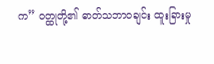က” ဝတ္ထုတို့၏ ဓာတ်သဘာဝချင်း ထူးခြားမှု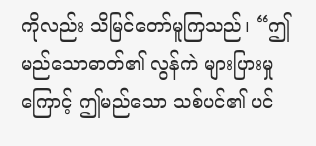ကိုလည်း သိမြင်တော်မူကြသည်၊ “ဤမည်သောဓာတ်၏ လွန်ကဲ များပြားမှုကြောင့် ဤမည်သော သစ်ပင်၏ ပင်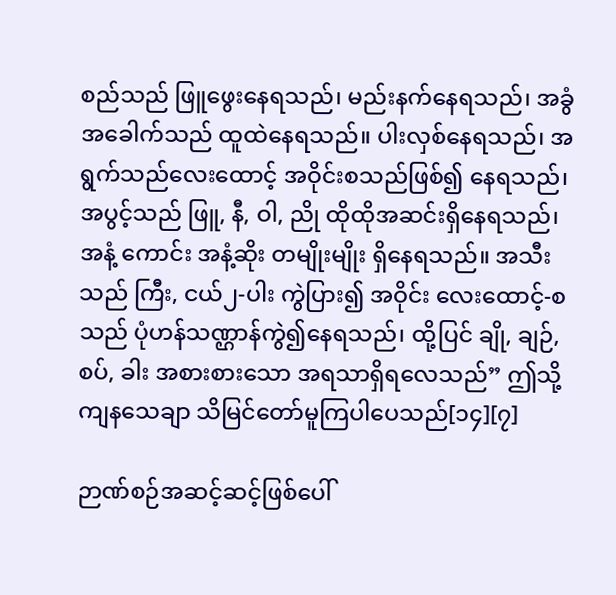စည်သည် ဖြူဖွေးနေရသည်၊ မည်းနက်နေရသည်၊ အခွံအခေါက်သည် ထူထဲနေရသည်။ ပါးလှစ်နေရသည်၊ အရွက်သည်လေးထောင့် အဝိုင်းစသည်ဖြစ်၍ နေရသည်၊ အပွင့်သည် ဖြူ, နီ, ဝါ, ညို ထိုထိုအဆင်းရှိနေရသည်၊ အနံ့ ကောင်း အနံ့ဆိုး တမျိုးမျိုး ရှိနေရသည်။ အသီးသည် ကြီး, ငယ်၂-ပါး ကွဲပြား၍ အဝိုင်း လေးထောင့်-စသည် ပုံဟန်သဏ္ဌာန်ကွဲ၍နေရသည်၊ ထို့ပြင် ချို, ချဉ်, စပ်, ခါး အစားစားသော အရသာရှိရလေသည်” ဤသို့ ကျနသေချာ သိမြင်တော်မူကြပါပေသည်[၁၄][၇]

ဉာဏ်စဉ်အဆင့်ဆင့်ဖြစ်ပေါ်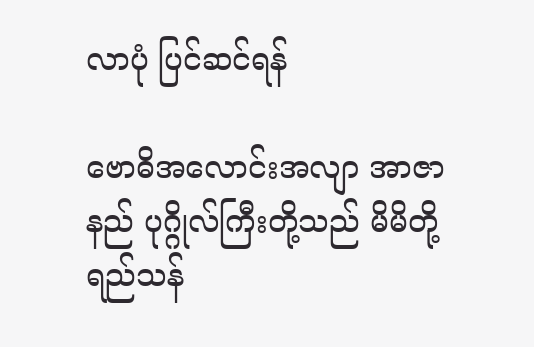လာပုံ ပြင်ဆင်ရန်

ဗောဓိအလောင်းအလျာ အာဇာနည် ပုဂ္ဂိုလ်ကြီးတို့သည် မိမိတို့ရည်သန်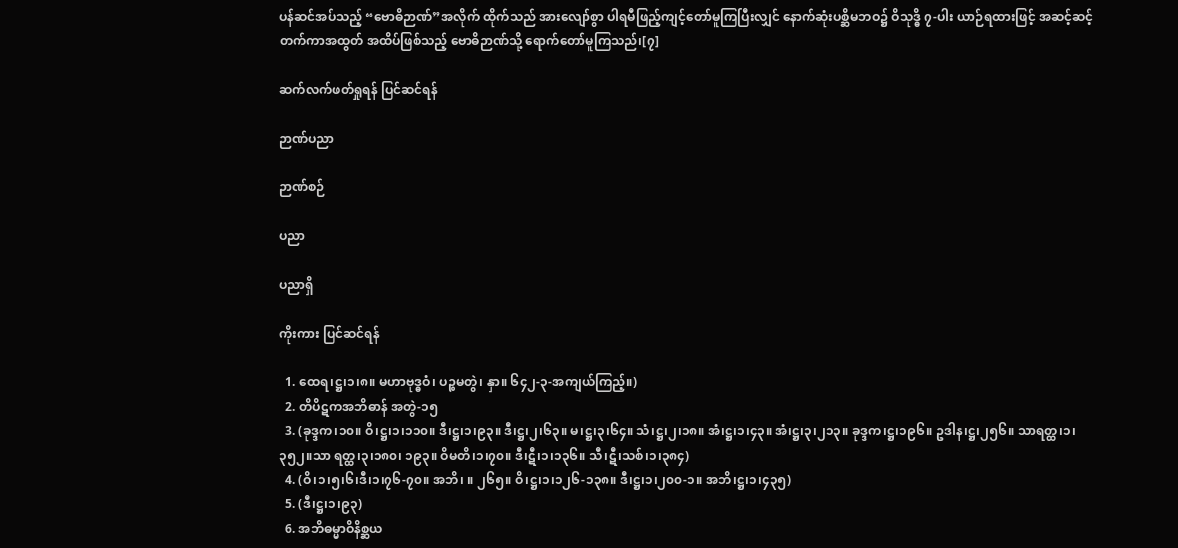ပန်ဆင်အပ်သည့် “ဗောဓိဉာဏ်”အလိုက် ထိုက်သည် အားလျော်စွာ ပါရမီဖြည့်ကျင့်တော်မူကြပြီးလျှင် နောက်ဆုံးပစ္ဆိမဘဝ၌ ဝိသုဒ္ဓိ ၇-ပါး ယာဉ်ရထားဖြင့် အဆင့်ဆင့်တက်ကာအထွတ် အထိပ်ဖြစ်သည့် ဗောဓိဉာဏ်သို့ ရောက်တော်မူကြသည်၊[၇]

ဆက်လက်ဖတ်ရှုရန် ပြင်ဆင်ရန်

ဉာဏ်ပညာ

ဉာဏ်စဉ်

ပညာ

ပညာရှိ

ကိုးကား ပြင်ဆင်ရန်

  1. ထေရ၊ဋ္ဌ၊၁၊၈။ မဟာဗုဒ္ဓဝံ၊ ပဉ္စမတွဲ၊ နှာ။ ၆၄၂-၃-အကျယ်ကြည့်။)
  2. တိပိဋကအဘိဓာန် အတွဲ-၁၅
  3. (ခုဒ္ဒက၊၁၀။ ဝိ၊ဋ္ဌ၊၁၊၁၁၀။ ဒီ၊ဋ္ဌ၊၁၊၉၃။ ဒီ၊ဋ္ဌ၊၂၊၆၃။ မ၊ဋ္ဌ၊၃၊၆၄။ သံ၊ဋ္ဌ၊၂၊၁၈။ အံ၊ဋ္ဌ၊၁၊၄၃။ အံ၊ဋ္ဌ၊၃၊၂၁၃။ ခုဒ္ဒက၊ဋ္ဌ၊၁၉၆။ ဥဒါန၊ဋ္ဌ၊၂၅၆။ သာရတ္ထ၊၁၊၃၅၂။သာ ရတ္ထ၊၃၊၁၈၀၊ ၁၉၃။ ဝိမတိ၊၁၊၇၀။ ဒီ၊ဋီ၊၁၊၁၃၆။ သီ၊ဋီ၊သစ်၊၁၊၃၈၄)
  4. (ဝိ၊၁၊၅၊၆၊ဒီ၊၁၊၇၆-၇၀။ အဘိ၊ ။ ၂၆၅။ ဝိ၊ဋ္ဌ၊၁၊၁၂၆-၁၃၈။ ဒီ၊ဋ္ဌ၊၁၊၂၀၀-၁။ အဘိ၊ဋ္ဌ၊၁၊၄၃၅)
  5. (ဒီ၊ဋ္ဌ၊၁၊၉၃)
  6. အဘိဓမ္မာဝိနိစ္ဆယ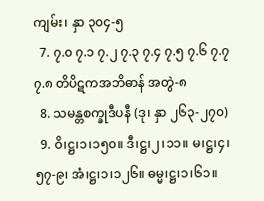ကျမ်း၊ နှာ ၃၀၄-၅
  7. ၇.၀ ၇.၁ ၇.၂ ၇.၃ ၇.၄ ၇.၅ ၇.၆ ၇.၇ ၇.၈ တိပိဋကအဘိဓာန် အတွဲ-၈
  8. သမန္တစက္ခုဒီပနီ (ဒု၊ နှာ ၂၆၃-၂၇၀)
  9. ဝိ၊ဋ္ဌ၊၁၊၁၅၀။ ဒီ၊ဋ္ဌ၊၂၊၁၁။ မ၊ဋ္ဌ၊၄၊၅၇-၉၊ အံ၊ဋ္ဌ၊၁၊၁၂၆။ ဓမ္မ၊ဋ္ဌ၊၁၊၆၁။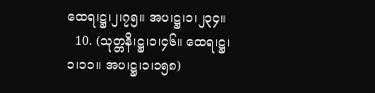ထေရ၊ဋ္ဌ၊၂၊၇၅။ အပ၊ဋ္ဌ၊၁၊၂၃၄။
  10. (သုတ္တနိ၊ဋ္ဌ၊၁၊၄၆။ ထေရ၊ဋ္ဌ၊၁၊၁၁။ အပ၊ဋ္ဌ၊၁၊၁၅၈)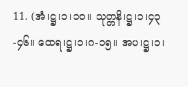11. (အံ၊ဋ္ဌ၊၁၊၁၀။ သုတ္တနိ၊ဋ္ဌ၊၁၊၄၃-၄၆။ ထေရ၊ဋ္ဌ၊၁၊ဂ-၁၅။ အပ၊ဋ္ဌ၊၁၊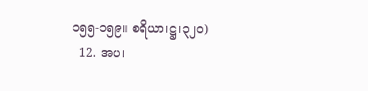၁၅၅-၁၅၉။ စရိယာ၊ဋ္ဌ၊၃၂၀)
  12. အပ၊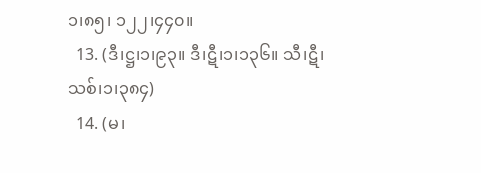၁၊၈၅၊ ၁၂၂၊၄၄၀။
  13. (ဒီ၊ဋ္ဌ၊၁၊၉၃။ ဒီ၊ဋီ၊၁၊၁၃၆။ သီ၊ဋီ၊သစ်၊၁၊၃၈၄)
  14. (မ၊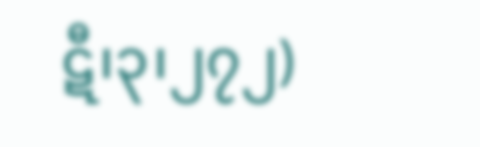ဋီ၊၃၊၂၇၂)